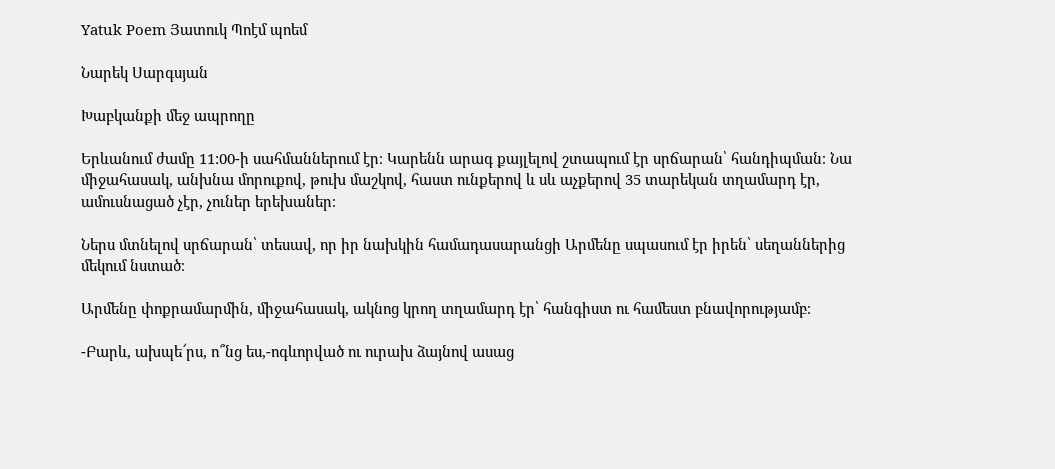Yatuk Poem Յատուկ Պոէմ պոեմ

Նարեկ Սարգսյան

Խաբկանքի մեջ ապրողը

Երևանում ժամը 11:00-ի սահմաններում էր։ Կարենն արագ քայլելով շտապում էր սրճարան՝ հանդիպման։ Նա միջահասակ, անխնա մորուքով, թուխ մաշկով, հաստ ունքերով և սև աչքերով 35 տարեկան տղամարդ էր, ամուսնացած չէր, չուներ երեխաներ։

Ներս մտնելով սրճարան՝ տեսավ, որ իր նախկին համադասարանցի Արմենը սպասում էր իրեն՝ սեղաններից մեկում նստած։

Արմենը փոքրամարմին, միջահասակ, ակնոց կրող տղամարդ էր՝ հանգիստ ու համեստ բնավորությամբ։

-Բարև, ախպե՜րս, ո՞նց ես,-ոգևորված ու ուրախ ձայնով ասաց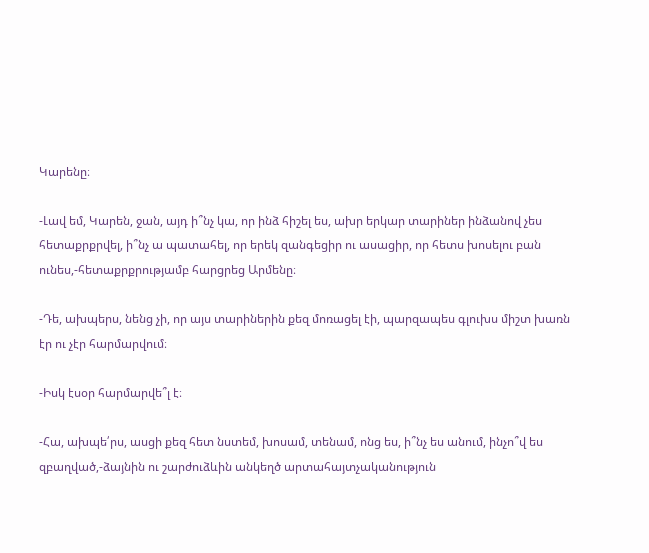Կարենը։

-Լավ եմ, Կարեն, ջան, այդ ի՞նչ կա, որ ինձ հիշել ես, ախր երկար տարիներ ինձանով չես հետաքրքրվել, ի՞նչ ա պատահել, որ երեկ զանգեցիր ու ասացիր, որ հետս խոսելու բան ունես,-հետաքրքրությամբ հարցրեց Արմենը։

-Դե, ախպերս, նենց չի, որ այս տարիներին քեզ մոռացել էի, պարզապես գլուխս միշտ խառն էր ու չէր հարմարվում։

-Իսկ էսօր հարմարվե՞լ է։

-Հա, ախպե՛րս, ասցի քեզ հետ նստեմ, խոսամ, տենամ, ոնց ես, ի՞նչ ես անում, ինչո՞վ ես զբաղված,-ձայնին ու շարժուձևին անկեղծ արտահայտչականություն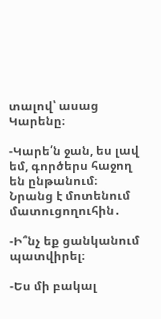տալով՝ ասաց Կարենը։

-Կարե՛ն ջան, ես լավ եմ, գործերս հաջող են ընթանում։ Նրանց է մոտենում մատուցողուհին․

-Ի՞նչ եք ցանկանում պատվիրել։

-Ես մի բակալ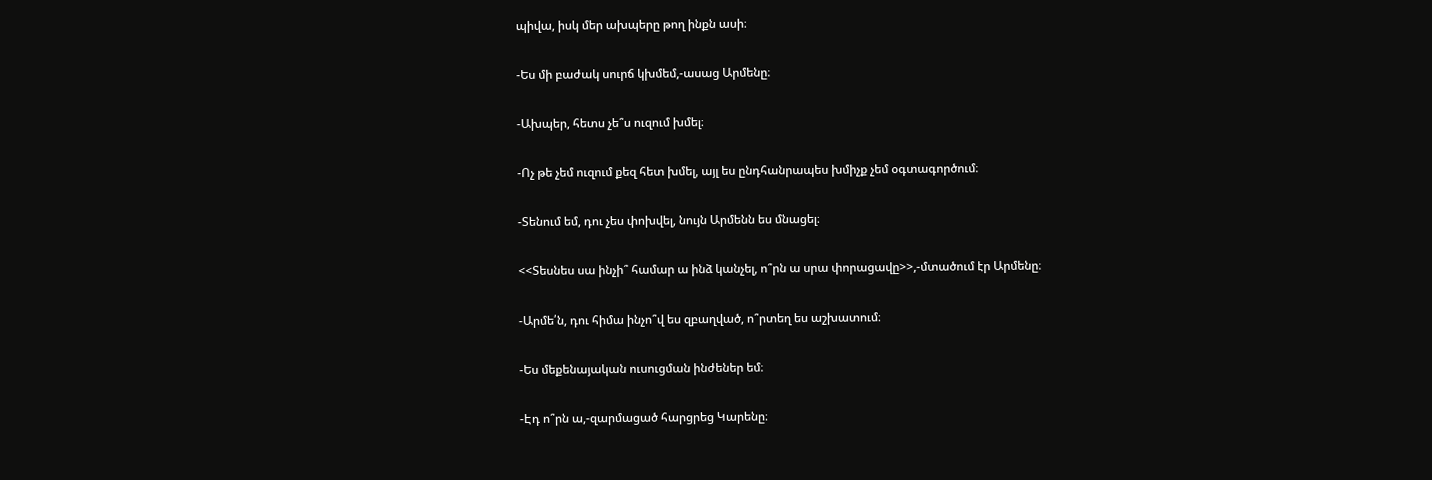պիվա, իսկ մեր ախպերը թող ինքն ասի։

-Ես մի բաժակ սուրճ կխմեմ,-ասաց Արմենը։

-Ախպեր, հետս չե՞ս ուզում խմել։

-Ոչ թե չեմ ուզում քեզ հետ խմել, այլ ես ընդհանրապես խմիչք չեմ օգտագործում։

-Տենում եմ, դու չես փոխվել, նույն Արմենն ես մնացել։

<<Տեսնես սա ինչի՞ համար ա ինձ կանչել, ո՞րն ա սրա փորացավը>>,-մտածում էր Արմենը։

-Արմե՛ն, դու հիմա ինչո՞վ ես զբաղված, ո՞րտեղ ես աշխատում։

-Ես մեքենայական ուսուցման ինժեներ եմ։

-Էդ ո՞րն ա,-զարմացած հարցրեց Կարենը։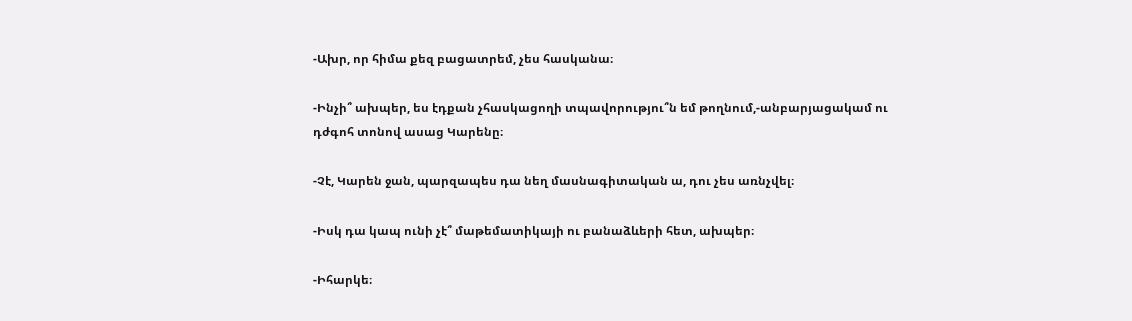-Ախր, որ հիմա քեզ բացատրեմ, չես հասկանա։

-Ինչի՞ ախպեր, ես էդքան չհասկացողի տպավորությու՞ն եմ թողնում,-անբարյացակամ ու դժգոհ տոնով ասաց Կարենը։

-Չէ, Կարեն ջան, պարզապես դա նեղ մասնագիտական ա, դու չես առնչվել։

-Իսկ դա կապ ունի չէ՞ մաթեմատիկայի ու բանաձևերի հետ, ախպեր։

-Իհարկե։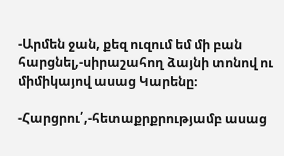-Արմեն ջան, քեզ ուզում եմ մի բան հարցնել,-սիրաշահող ձայնի տոնով ու միմիկայով ասաց Կարենը։

-Հարցրու՛,-հետաքրքրությամբ ասաց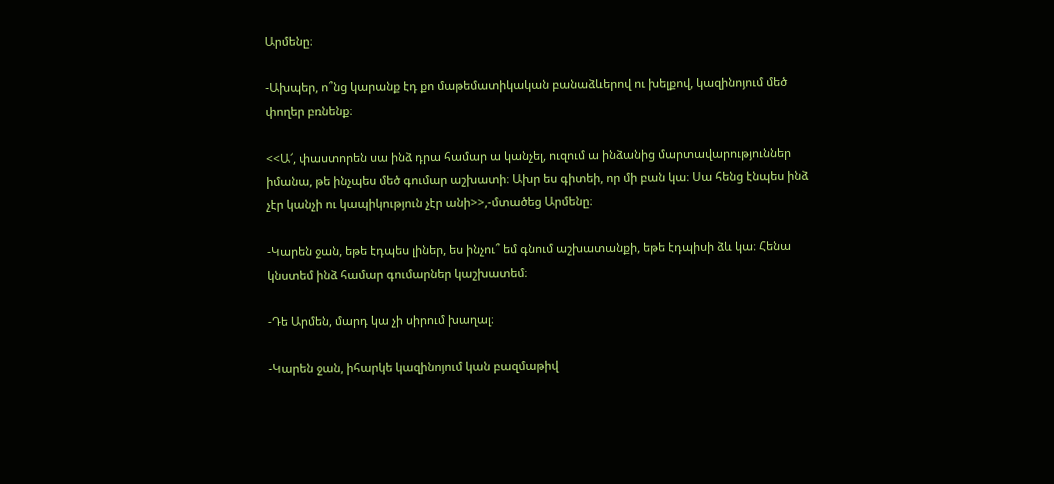Արմենը։

-Ախպեր, ո՞նց կարանք էդ քո մաթեմատիկական բանաձևերով ու խելքով, կազինոյում մեծ փողեր բռնենք։

<<Ա՜, փաստորեն սա ինձ դրա համար ա կանչել, ուզում ա ինձանից մարտավարություններ իմանա, թե ինչպես մեծ գումար աշխատի։ Ախր ես գիտեի, որ մի բան կա։ Սա հենց էնպես ինձ չէր կանչի ու կապիկություն չէր անի>>,-մտածեց Արմենը։

-Կարեն ջան, եթե էդպես լիներ, ես ինչու՞ եմ գնում աշխատանքի, եթե էդպիսի ձև կա։ Հենա կնստեմ ինձ համար գումարներ կաշխատեմ։

-Դե Արմեն, մարդ կա չի սիրում խաղալ։

-Կարեն ջան, իհարկե կազինոյում կան բազմաթիվ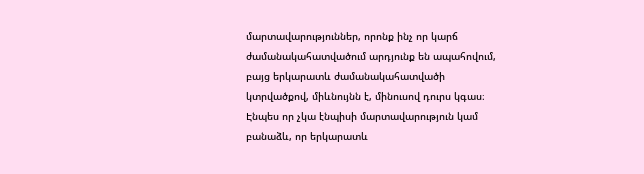մարտավարություններ, որոնք ինչ որ կարճ ժամանակահատվածում արդյունք են ապահովում, բայց երկարատև ժամանակահատվածի կտրվածքով, միևնույնն է, մինուսով դուրս կգաս։ Էնպես որ չկա էնպիսի մարտավարություն կամ բանաձև, որ երկարատև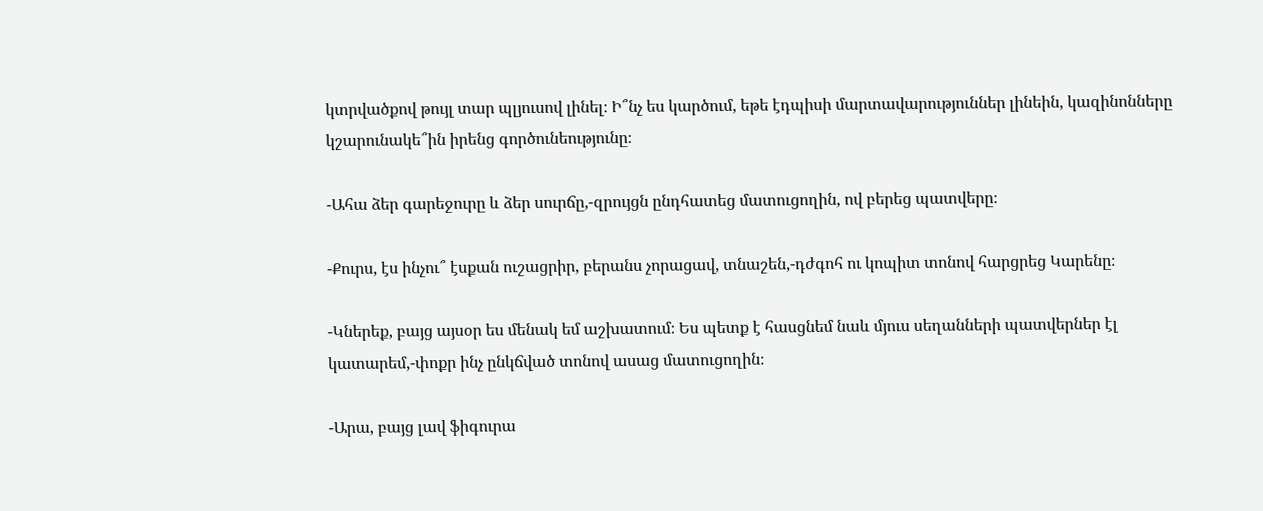կտրվածքով թույլ տար պլյուսով լինել։ Ի՞նչ ես կարծում, եթե էդպիսի մարտավարություններ լինեին, կազինոնները կշարունակե՞ին իրենց գործունեությունը։

-Ահա ձեր գարեջուրը և ձեր սուրճը,-զրույցն ընդհատեց մատուցողին, ով բերեց պատվերը։

-Քուրս, էս ինչու՞ էսքան ուշացրիր, բերանս չորացավ, տնաշեն,-դժգոհ ու կոպիտ տոնով հարցրեց Կարենը։

-Կներեք, բայց այսօր ես մենակ եմ աշխատում։ Ես պետք է հասցնեմ նաև մյուս սեղանների պատվերներ էլ կատարեմ,-փոքր ինչ ընկճված տոնով ասաց մատուցողին։

-Արա, բայց լավ ֆիգուրա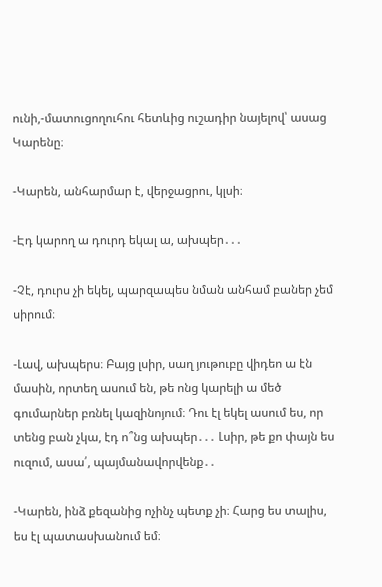ունի,-մատուցողուհու հետևից ուշադիր նայելով՝ ասաց Կարենը։

-Կարեն, անհարմար է, վերջացրու, կլսի։

-Էդ կարող ա դուրդ եկալ ա, ախպեր․․․

-Չէ, դուրս չի եկել, պարզապես նման անհամ բաներ չեմ սիրում։

-Լավ, ախպերս։ Բայց լսիր, սաղ յութուբը վիդեո ա էն մասին, որտեղ ասում են, թե ոնց կարելի ա մեծ գումարներ բռնել կազինոյում։ Դու էլ եկել ասում ես, որ տենց բան չկա, էդ ո՞նց ախպեր․․․ Լսիր, թե քո փայն ես ուզում, ասա՛, պայմանավորվենք․․

-Կարեն, ինձ քեզանից ոչինչ պետք չի։ Հարց ես տալիս, ես էլ պատասխանում եմ։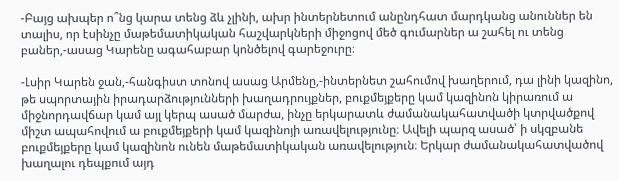-Բայց ախպեր ո՞նց կարա տենց ձև չլինի, ախր ինտերնետում անընդհատ մարդկանց անուններ են տալիս, որ էսինչը մաթեմատիկական հաշվարկների միջոցով մեծ գումարներ ա շահել ու տենց բաներ,-ասաց Կարենը ագահաբար կոնծելով գարեջուրը։

-Լսիր Կարեն ջան,-հանգիստ տոնով ասաց Արմենը,-ինտերնետ շահումով խաղերում, դա լինի կազինո, թե սպորտային իրադարձությունների խաղադրույքներ, բուքմեյքերը կամ կազինոն կիրառում ա միջնորդավճար կամ այլ կերպ ասած մարժա, ինչը երկարատև ժամանակահատվածի կտրվածքով միշտ ապահովում ա բուքմեյքերի կամ կազինոյի առավելությունը։ Ավելի պարզ ասած՝ ի սկզբանե բուքմեյքերը կամ կազինոն ունեն մաթեմատիկական առավելություն։ Երկար ժամանակահատվածով խաղալու դեպքում այդ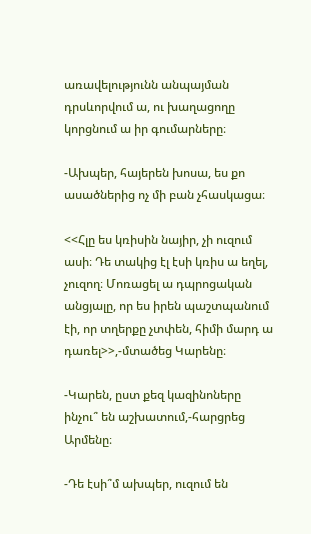առավելությունն անպայման դրսևորվում ա, ու խաղացողը կորցնում ա իր գումարները։

-Ախպեր, հայերեն խոսա, ես քո ասածներից ոչ մի բան չհասկացա։

<<Հլը ես կռիսին նայիր, չի ուզում ասի։ Դե տակից էլ էսի կռիս ա եղել, չուզող։ Մոռացել ա դպրոցական անցյալը, որ ես իրեն պաշտպանում էի, որ տղերքը չտփեն, հիմի մարդ ա դառել>>,-մտածեց Կարենը։

-Կարեն, ըստ քեզ կազինոները ինչու՞ են աշխատում,-հարցրեց Արմենը։

-Դե էսի՞մ ախպեր, ուզում են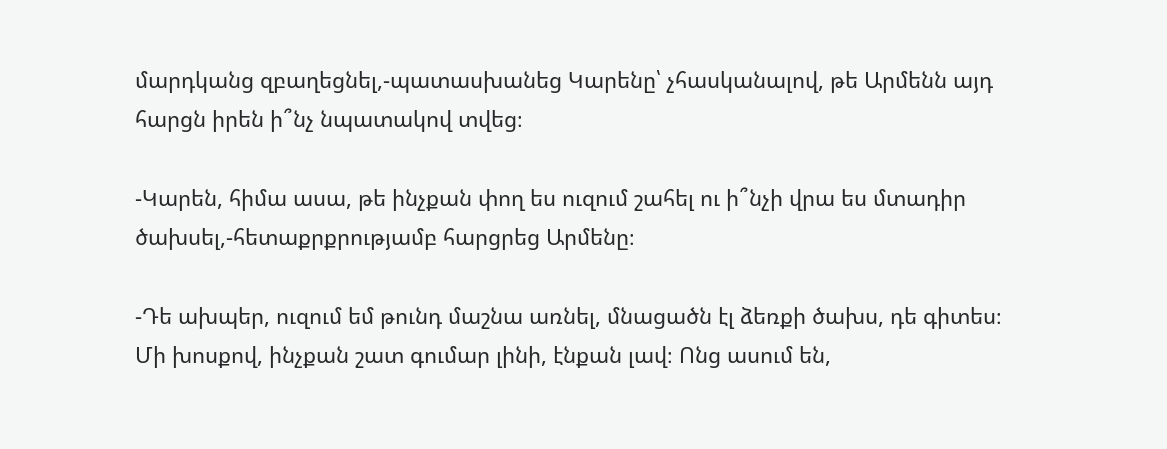մարդկանց զբաղեցնել,-պատասխանեց Կարենը՝ չհասկանալով, թե Արմենն այդ հարցն իրեն ի՞նչ նպատակով տվեց։

-Կարեն, հիմա ասա, թե ինչքան փող ես ուզում շահել ու ի՞նչի վրա ես մտադիր ծախսել,-հետաքրքրությամբ հարցրեց Արմենը։

-Դե ախպեր, ուզում եմ թունդ մաշնա առնել, մնացածն էլ ձեռքի ծախս, դե գիտես։ Մի խոսքով, ինչքան շատ գումար լինի, էնքան լավ։ Ոնց ասում են,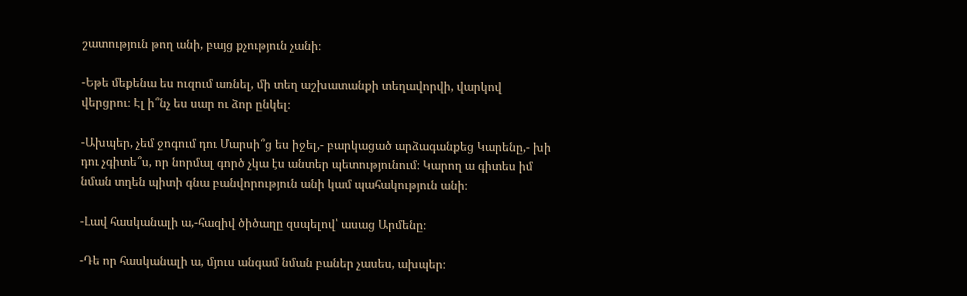շատություն թող անի, բայց քչություն չանի։

-Եթե մեքենա ես ուզում առնել, մի տեղ աշխատանքի տեղավորվի, վարկով վերցրու։ Էլ ի՞նչ ես սար ու ձոր ընկել։

-Ախպեր, չեմ ջոգում դու Մարսի՞ց ես իջել,- բարկացած արձագանքեց Կարենը,- խի դու չգիտե՞ս, որ նորմալ գործ չկա էս անտեր պետությունում։ Կարող ա գիտես իմ նման տղեն պիտի գնա բանվորություն անի կամ պահակություն անի։

-Լավ հասկանալի ա,-հազիվ ծիծաղը զսպելով՝ ասաց Արմենը։

-Դե որ հասկանալի ա, մյուս անգամ նման բաներ չասես, ախպեր։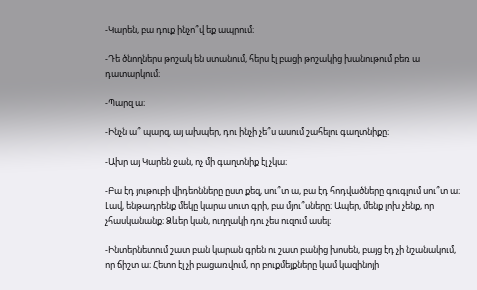-Կարեն, բա դուք ինչո՞վ եք ապրում։

-Դե ծնողներս թոշակ են ստանում, հերս էլ բացի թոշակից խանութում բեռ ա դատարկում։

-Պարզ ա։

-Ինչն ա՞ պարզ, այ ախպեր, դու ինչի չե՞ս ասում շահելու գաղտնիքը։

-Ախր այ Կարեն ջան, ոչ մի գաղտնիք էլ չկա։

-Բա էդ յութուբի վիդեոնները ըստ քեզ, սու՞տ ա, բա էդ հոդվածները գուգլում սու՞տ ա։ Լավ, ենթադրենք մեկը կարա սուտ գրի, բա մյու՞սները։ Ապեր, մենք լոխ չենք, որ չհասկանանք։ Ձևեր կան, ուղղակի դու չես ուզում ասել։

-Ինտերնետում շատ բան կարան գրեն ու շատ բանից խոսեն, բայց էդ չի նշանակում, որ ճիշտ ա։ Հետո էլ չի բացառվում, որ բուքմեյքները կամ կազինոյի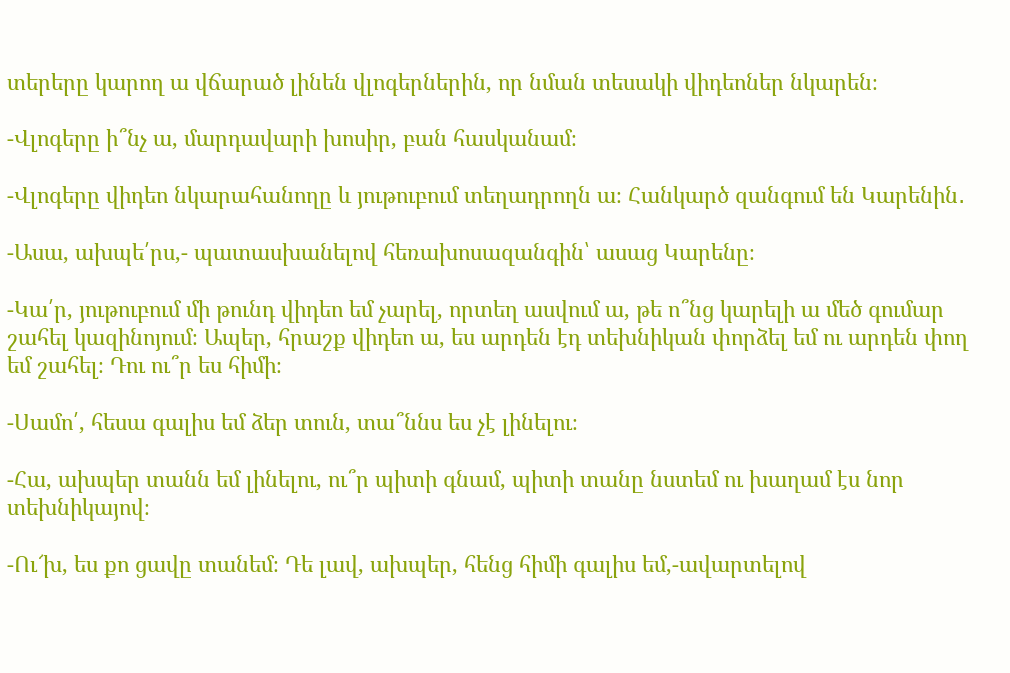տերերը կարող ա վճարած լինեն վլոգերներին, որ նման տեսակի վիդեոներ նկարեն։

-Վլոգերը ի՞նչ ա, մարդավարի խոսիր, բան հասկանամ։

-Վլոգերը վիդեո նկարահանողը և յութուբում տեղադրողն ա։ Հանկարծ զանգում են Կարենին․

-Ասա, ախպե՛րս,- պատասխանելով հեռախոսազանգին՝ ասաց Կարենը։

-Կա՛ր, յութուբում մի թունդ վիդեո եմ չարել, որտեղ ասվում ա, թե ո՞նց կարելի ա մեծ գումար շահել կազինոյում։ Ապեր, հրաշք վիդեո ա, ես արդեն էդ տեխնիկան փորձել եմ ու արդեն փող եմ շահել։ Դու ու՞ր ես հիմի։

-Սամո՛, հեսա գալիս եմ ձեր տուն, տա՞ննս ես չէ լինելու։

-Հա, ախպեր տանն եմ լինելու, ու՞ր պիտի գնամ, պիտի տանը նստեմ ու խաղամ էս նոր տեխնիկայով։

-Ու՜խ, ես քո ցավը տանեմ։ Դե լավ, ախպեր, հենց հիմի գալիս եմ,-ավարտելով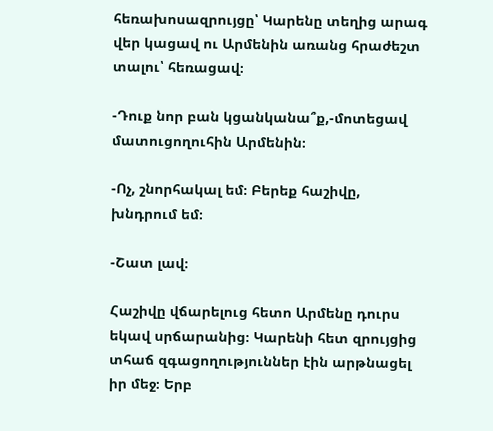հեռախոսազրույցը՝ Կարենը տեղից արագ վեր կացավ ու Արմենին առանց հրաժեշտ տալու՝ հեռացավ։

-Դուք նոր բան կցանկանա՞ք,-մոտեցավ մատուցողուհին Արմենին։

-Ոչ, շնորհակալ եմ։ Բերեք հաշիվը, խնդրում եմ։

-Շատ լավ։

Հաշիվը վճարելուց հետո Արմենը դուրս եկավ սրճարանից։ Կարենի հետ զրույցից տհաճ զգացողություններ էին արթնացել իր մեջ։ Երբ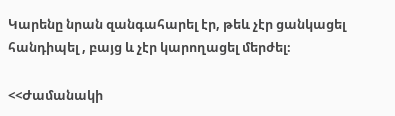Կարենը նրան զանգահարել էր, թեև չէր ցանկացել հանդիպել , բայց և չէր կարողացել մերժել։

<<Ժամանակի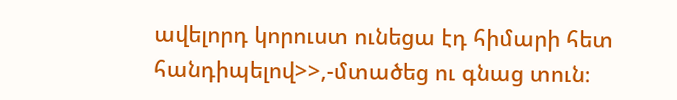ավելորդ կորուստ ունեցա էդ հիմարի հետ հանդիպելով>>,-մտածեց ու գնաց տուն։